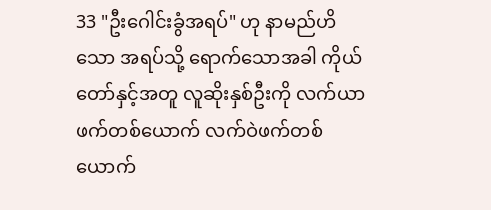33 "ဦးဂေါင်းခွံအရပ်" ဟု နာမည်ဟိသော အရပ်သို့ ရောက်သောအခါ ကိုယ်တော်နှင့်အတူ လူဆိုးနှစ်ဦးကို လက်ယာဖက်တစ်ယောက် လက်ဝဲဖက်တစ်ယောက်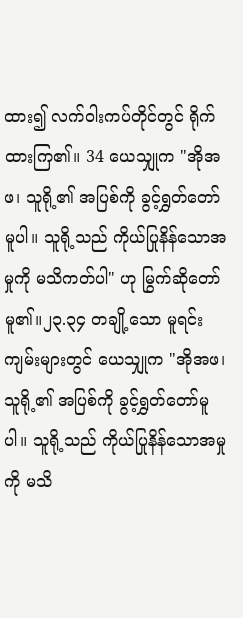ထား၍ လက်ဝါးကပ်တိုင်တွင် ရိုက်ထားကြ၏။ 34 ယေသျှုက "အိုအဖ၊ သူရို့၏ အပြစ်ကို ခွင့်ရွှတ်တော်မူပါ။ သူရို့သည် ကိုယ်ပြုနိန်သောအမှုကို မသိကတ်ပါ" ဟု မြွက်ဆိုတော်မူ၏။၂၃.၃၄ တချို့သော မူရင်းကျမ်းများတွင် ယေသျှုက "အိုအဖ၊ သူရို့၏ အပြစ်ကို ခွင့်ရွှတ်တော်မူပါ။ သူရို့သည် ကိုယ်ပြုနိန်သောအမှုကို မသိ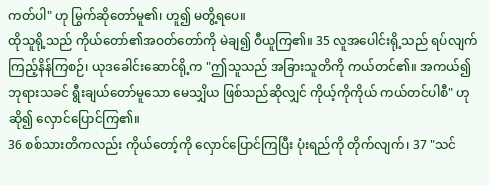ကတ်ပါ" ဟု မြွက်ဆိုတော်မူ၏၊ ဟူ၍ မတွိ့ရပေ။
ထိုသူရို့သည် ကိုယ်တော်၏အဝတ်တော်ကို မဲချ၍ ဝီယူကြ၏။ 35 လူအပေါင်းရို့သည် ရပ်လျက် ကြည့်နိန်ကြစဉ်၊ ယုဒခေါင်းဆောင်ရို့က "ဤသူသည် အခြားသူတိကို ကယ်တင်၏။ အကယ်၍ ဘုရားသခင် ရွီးချယ်တော်မူသော မေသျှိယ ဖြစ်သည်ဆိုလျှင် ကိုယ့်ကိုကိုယ် ကယ်တင်ပါစီ" ဟု ဆို၍ လှောင်ပြောင်ကြ၏။
36 စစ်သားတိကလည်း ကိုယ်တော့်ကို လှောင်ပြောင်ကြပြီး ပုံးရည်ကို တိုက်လျက်၊ 37 "သင်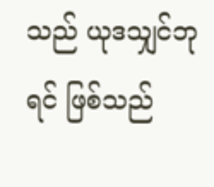သည် ယုဒသျှင်ဘုရင် ဖြစ်သည်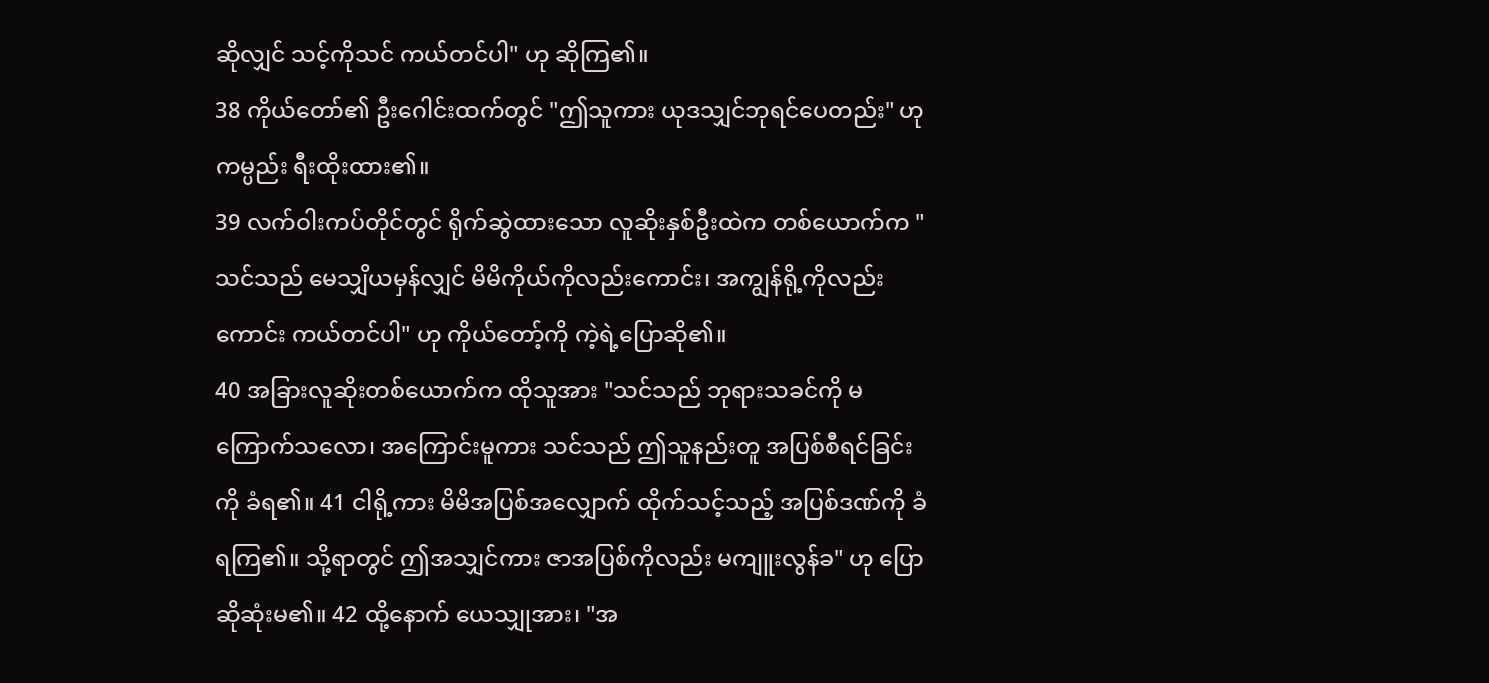ဆိုလျှင် သင့်ကိုသင် ကယ်တင်ပါ" ဟု ဆိုကြ၏။
38 ကိုယ်တော်၏ ဦးဂေါင်းထက်တွင် "ဤသူကား ယုဒသျှင်ဘုရင်ပေတည်း" ဟု ကမ္ပည်း ရီးထိုးထား၏။
39 လက်ဝါးကပ်တိုင်တွင် ရိုက်ဆွဲထားသော လူဆိုးနှစ်ဦးထဲက တစ်ယောက်က "သင်သည် မေသျှိယမှန်လျှင် မိမိကိုယ်ကိုလည်းကောင်း၊ အကျွန်ရို့ကိုလည်းကောင်း ကယ်တင်ပါ" ဟု ကိုယ်တော့်ကို ကဲ့ရဲ့ပြောဆို၏။
40 အခြားလူဆိုးတစ်ယောက်က ထိုသူအား "သင်သည် ဘုရားသခင်ကို မကြောက်သလော၊ အကြောင်းမူကား သင်သည် ဤသူနည်းတူ အပြစ်စီရင်ခြင်းကို ခံရ၏။ 41 ငါရို့ကား မိမိအပြစ်အလျှောက် ထိုက်သင့်သည့် အပြစ်ဒဏ်ကို ခံရကြ၏။ သို့ရာတွင် ဤအသျှင်ကား ဇာအပြစ်ကိုလည်း မကျူးလွန်ခ" ဟု ပြောဆိုဆုံးမ၏။ 42 ထို့နောက် ယေသျှုအား၊ "အ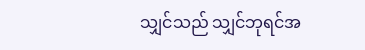သျှင်သည် သျှင်ဘုရင်အ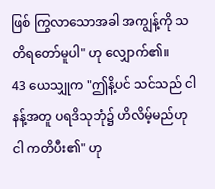ဖြစ် ကြွလာသောအခါ အကျွန့်ကို သတိရတော်မူပါ" ဟု လျှောက်၏။
43 ယေသျှုက "ဤနိ့ပင် သင်သည် ငါနန့်အတူ ပရဒိသုဘုံ၌ ဟိလိမ့်မည်ဟု ငါ ကတိပီး၏" ဟု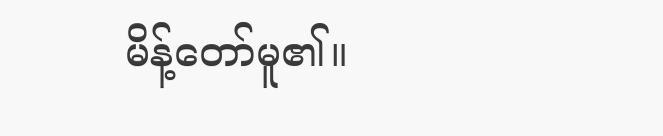မိန့်တော်မူ၏။